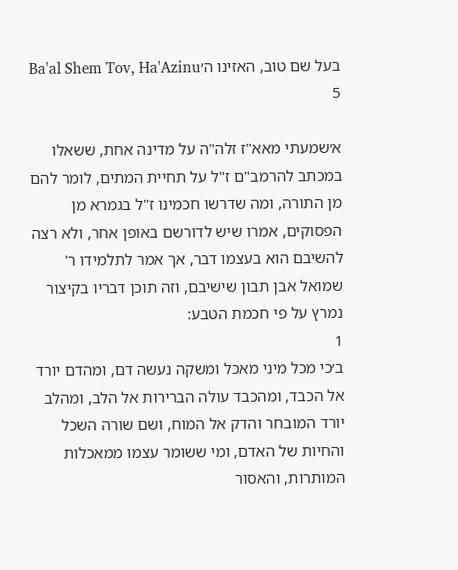בעל שם טוב, האזינו ה׳Ba'al Shem Tov, Ha'Azinu 5

א׳שמעתי מאא"ז זלה"ה על מדינה אחת, ששאלו במכתב להרמב"ם ז"ל על תחיית המתים, לומר להם מן התורה, ומה שדרשו חכמינו ז"ל בגמרא מן הפסוקים, אמרו שיש לדורשם באופן אחר, ולא רצה להשיבם הוא בעצמו דבר, אך אמר לתלמידו ר' שמואל אבן תבון שישיבם, וזה תוכן דבריו בקיצור נמרץ על פי חכמת הטבע:
1
ב׳כי מכל מיני מאכל ומשקה נעשה דם, ומהדם יורד אל הכבד, ומהכבד עולה הברירות אל הלב, ומהלב יורד המובחר והדק אל המוח, ושם שורה השכל והחיות של האדם, ומי ששומר עצמו ממאכלות המותרות, והאסור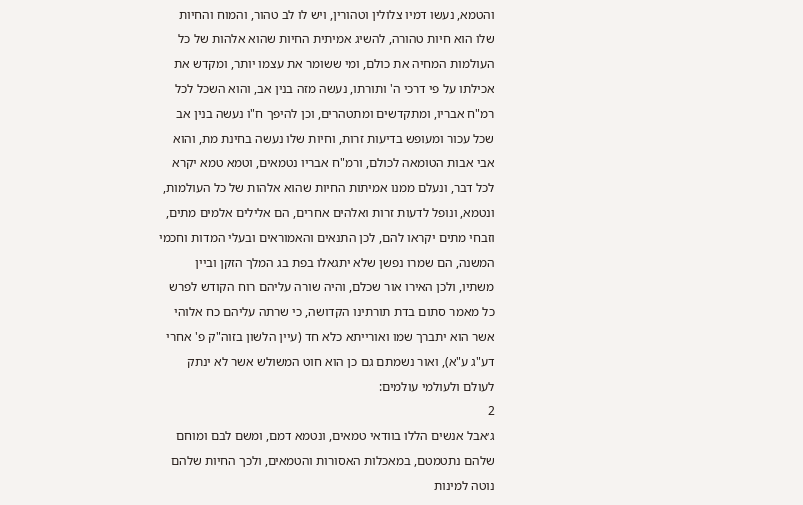והטמא, נעשו דמיו צלולין וטהורין, ויש לו לב טהור, והמוח והחיות שלו הוא חיות טהורה, להשיג אמיתית החיות שהוא אלהות של כל העולמות המחיה את כולם, ומי ששומר את עצמו יותר, ומקדש את אכילתו על פי דרכי ה' ותורתו, נעשה מזה בנין אב, והוא השכל לכל רמ"ח אבריו, ומתקדשים ומתטהרים, וכן להיפך ח"ו נעשה בנין אב שכל עכור ומעופש בדיעות זרות, וחיות שלו נעשה בחינת מת, והוא אבי אבות הטומאה לכולם, ורמ"ח אבריו נטמאים, וטמא טמא יקרא לכל דבר, ונעלם ממנו אמיתות החיות שהוא אלהות של כל העולמות, ונטמא, ונופל לדעות זרות ואלהים אחרים, הם אלילים אלמים מתים, וזבחי מתים יקראו להם, לכן התנאים והאמוראים ובעלי המדות וחכמי המשנה, הם שמרו נפשן שלא יתגאלו בפת בג המלך הזקן וביין משתיו, ולכן האירו אור שכלם, והיה שורה עליהם רוח הקודש לפרש כל מאמר סתום בדת תורתינו הקדושה, כי שרתה עליהם כח אלוהי אשר הוא יתברך שמו ואורייתא כלא חד (עיין הלשון בזוה"ק פ' אחרי דע"ג ע"א), ואור נשמתם גם כן הוא חוט המשולש אשר לא ינתק לעולם ולעולמי עולמים:
2
ג׳אבל אנשים הללו בוודאי טמאים, ונטמא דמם, ומשם לבם ומוחם שלהם נתטמטם, במאכלות האסורות והטמאים, ולכך החיות שלהם נוטה למינות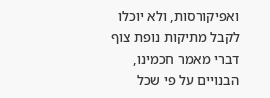ואפיקורסות, ולא יוכלו לקבל מתיקות נופת צוף דברי מאמר חכמינו, הבנויים על פי שכל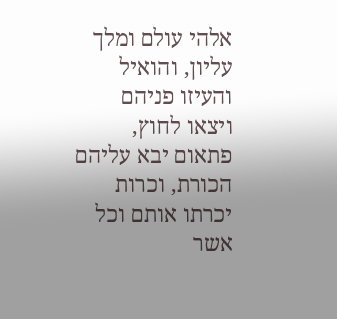אלהי עולם ומלך עליון, והואיל והעיזו פניהם ויצאו לחוץ, פתאום יבא עליהם הכורת, וכרות יכרתו אותם וכל אשר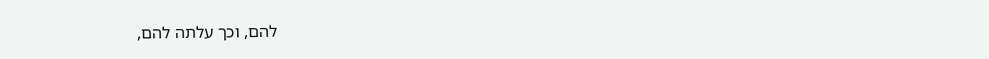להם, וכך עלתה להם,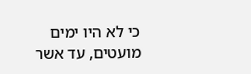כי לא היו ימים מועטים, עד אשר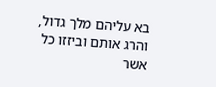בא עליהם מלך גדול, והרג אותם וביזזו כל אשר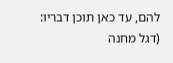להם, עד כאן תוכן דבריו:
(דגל מחנה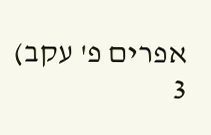אפרים פ' עקב)
3